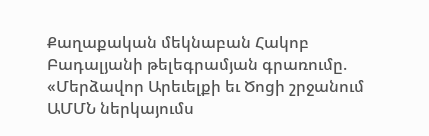Քաղաքական մեկնաբան Հակոբ Բադալյանի թելեգրամյան գրառումը. «Մերձավոր Արեւելքի եւ Ծոցի շրջանում ԱՄՄՆ ներկայումս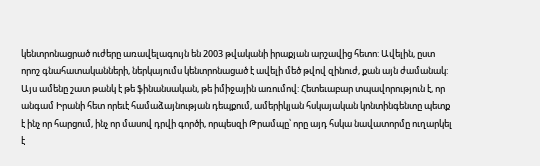կենտրոնացրած ուժերը առավելագույն են 2003 թվականի իրաքյան արշավից հետո: Ավելին, ըստ որոշ գնահատականների, ներկայումս կենտրոնացած է ավելի մեծ թվով զինուժ, քան այն ժամանակ:
Այս ամենը շատ թանկ է թե ֆինանսական, թե իմիջային առումով: Հետեւաբար տպավորություն է, որ անգամ Իրանի հետ որեւէ համաձայնության դեպքում, ամերիկյան հսկայական կոնտինգենտը պետք է ինչ որ հարցում, ինչ որ մասով դրվի գործի, որպեսզի Թրամպը՝ որը այդ հսկա նավատորմը ուղարկել է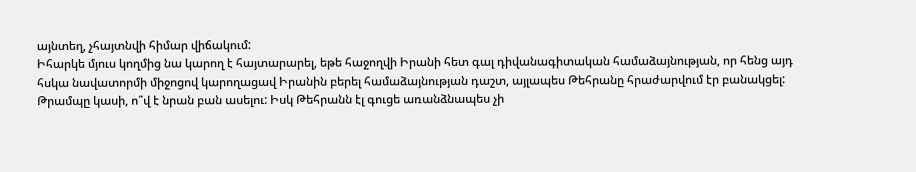այնտեղ, չհայտնվի հիմար վիճակում:
Իհարկե մյուս կողմից նա կարող է հայտարարել, եթե հաջողվի Իրանի հետ գալ դիվանագիտական համաձայնության, որ հենց այդ հսկա նավատորմի միջոցով կարողացավ Իրանին բերել համաձայնության դաշտ, այլապես Թեհրանը հրաժարվում էր բանակցել:
Թրամպը կասի, ո՞վ է նրան բան ասելու: Իսկ Թեհրանն էլ գուցե առանձնապես չի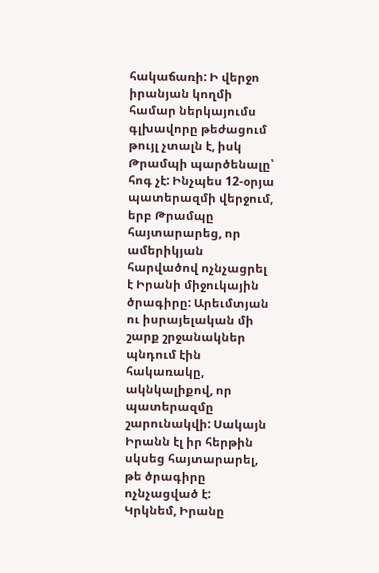հակաճառի: Ի վերջո իրանյան կողմի համար ներկայումս գլխավորը թեժացում թույլ չտալն է, իսկ Թրամպի պարծենալը՝ հոգ չէ: Ինչպես 12-օրյա պատերազմի վերջում, երբ Թրամպը հայտարարեց, որ ամերիկյան հարվածով ոչնչացրել է Իրանի միջուկային ծրագիրը: Արեւմտյան ու իսրայելական մի շարք շրջանակներ պնդում էին հակառակը, ակնկալիքով, որ պատերազմը շարունակվի: Սակայն Իրանն էլ իր հերթին սկսեց հայտարարել, թե ծրագիրը ոչնչացված է:
Կրկնեմ, Իրանը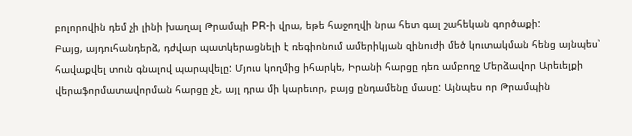բոլորովին դեմ չի լինի խաղալ Թրամպի PR-ի վրա, եթե հաջողվի նրա հետ գալ շահեկան գործաքի:
Բայց, այդուհանդերձ, դժվար պատկերացնելի է ռեգիոնում ամերիկյան զինուժի մեծ կուտակման հենց այնպես՝ հավաքվել տուն գնալով պարպվելը: Մյուս կողմից իհարկե, Իրանի հարցը դեռ ամբողջ Մերձավոր Արեւելքի վերաֆորմատավորման հարցը չէ, այլ դրա մի կարեւոր, բայց ընդամենը մասը: Այնպես որ Թրամպին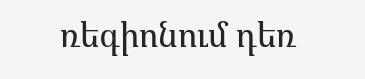ռեգիոնում դեռ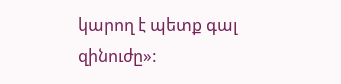կարող է պետք գալ զինուժը»: